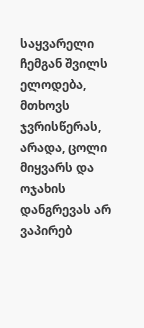საყვარელი ჩემგან შვილს ელოდება, მთხოვს ჯვრისწერას, არადა, ცოლი მიყვარს და ოჯახის დანგრევას არ ვაპირებ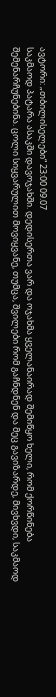ავტორი: „თბილისელები“ 23:00 09.07
საკმაოდ პატარა ასაკში დავოჯახში. დედისერთა ვარ და ოჯახმა ყველანაირად შემიწყო ხელი, რომ ქორწინება შემენარჩუნებინა. ცოლი სიყვარულით მოვიყვანე, თუმცა, შვილები რომ გაჩნდნენ და მეც გავიზარდე, მივხვდი, საკმაოდ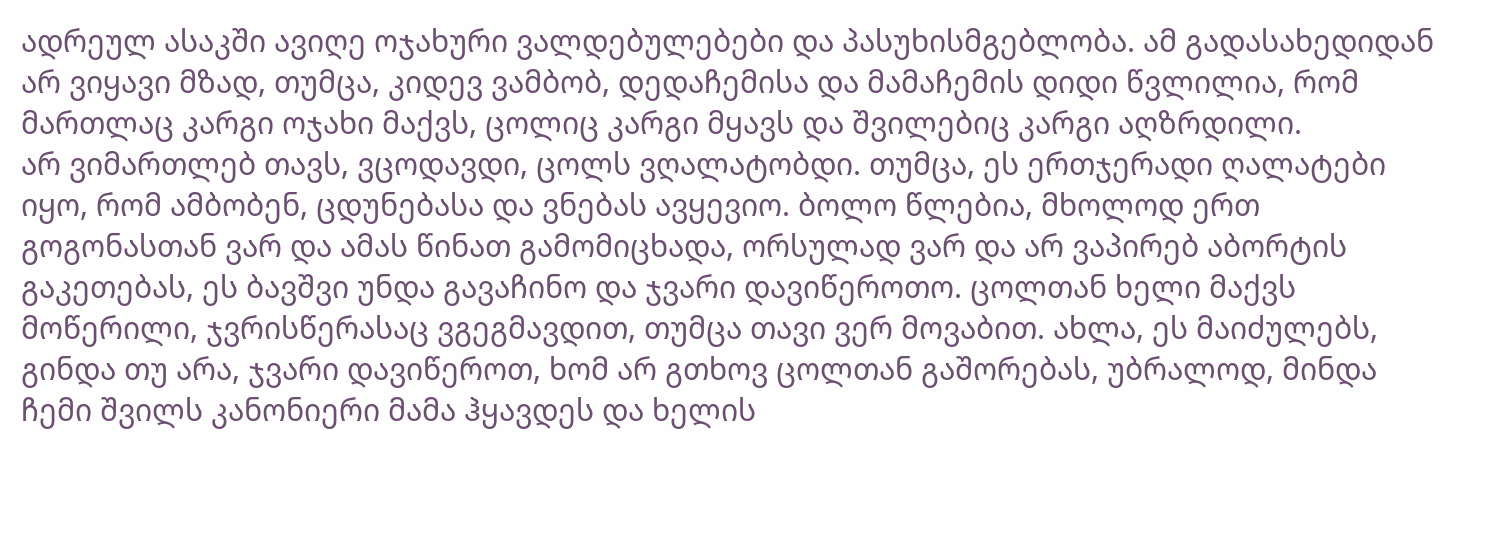ადრეულ ასაკში ავიღე ოჯახური ვალდებულებები და პასუხისმგებლობა. ამ გადასახედიდან არ ვიყავი მზად, თუმცა, კიდევ ვამბობ, დედაჩემისა და მამაჩემის დიდი წვლილია, რომ მართლაც კარგი ოჯახი მაქვს, ცოლიც კარგი მყავს და შვილებიც კარგი აღზრდილი.
არ ვიმართლებ თავს, ვცოდავდი, ცოლს ვღალატობდი. თუმცა, ეს ერთჯერადი ღალატები იყო, რომ ამბობენ, ცდუნებასა და ვნებას ავყევიო. ბოლო წლებია, მხოლოდ ერთ გოგონასთან ვარ და ამას წინათ გამომიცხადა, ორსულად ვარ და არ ვაპირებ აბორტის გაკეთებას, ეს ბავშვი უნდა გავაჩინო და ჯვარი დავიწეროთო. ცოლთან ხელი მაქვს მოწერილი, ჯვრისწერასაც ვგეგმავდით, თუმცა თავი ვერ მოვაბით. ახლა, ეს მაიძულებს, გინდა თუ არა, ჯვარი დავიწეროთ, ხომ არ გთხოვ ცოლთან გაშორებას, უბრალოდ, მინდა ჩემი შვილს კანონიერი მამა ჰყავდეს და ხელის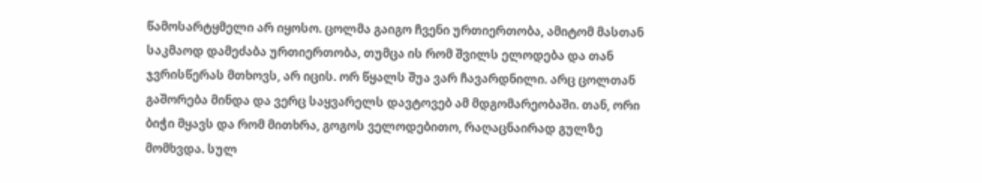წამოსარტყმელი არ იყოსო. ცოლმა გაიგო ჩვენი ურთიერთობა, ამიტომ მასთან საკმაოდ დამეძაბა ურთიერთობა, თუმცა ის რომ შვილს ელოდება და თან ჯვრისწერას მთხოვს, არ იცის. ორ წყალს შუა ვარ ჩავარდნილი. არც ცოლთან გაშორება მინდა და ვერც საყვარელს დავტოვებ ამ მდგომარეობაში. თან, ორი ბიჭი მყავს და რომ მითხრა, გოგოს ველოდებითო, რაღაცნაირად გულზე მომხვდა. სულ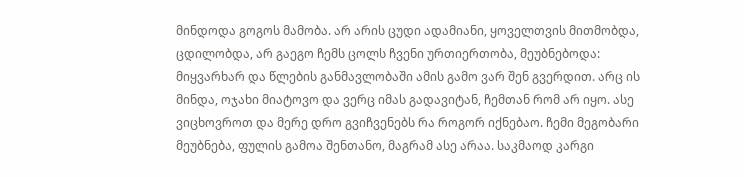მინდოდა გოგოს მამობა. არ არის ცუდი ადამიანი, ყოველთვის მითმობდა, ცდილობდა, არ გაეგო ჩემს ცოლს ჩვენი ურთიერთობა, მეუბნებოდა: მიყვარხარ და წლების განმავლობაში ამის გამო ვარ შენ გვერდით. არც ის მინდა, ოჯახი მიატოვო და ვერც იმას გადავიტან, ჩემთან რომ არ იყო. ასე ვიცხოვროთ და მერე დრო გვიჩვენებს რა როგორ იქნებაო. ჩემი მეგობარი მეუბნება, ფულის გამოა შენთანო, მაგრამ ასე არაა. საკმაოდ კარგი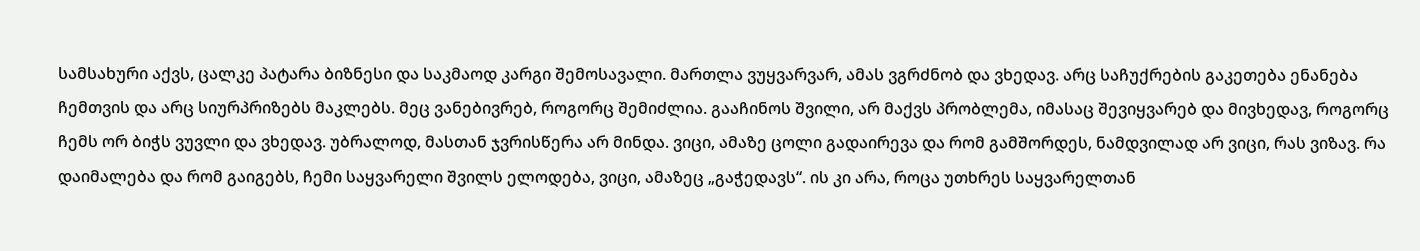სამსახური აქვს, ცალკე პატარა ბიზნესი და საკმაოდ კარგი შემოსავალი. მართლა ვუყვარვარ, ამას ვგრძნობ და ვხედავ. არც საჩუქრების გაკეთება ენანება ჩემთვის და არც სიურპრიზებს მაკლებს. მეც ვანებივრებ, როგორც შემიძლია. გააჩინოს შვილი, არ მაქვს პრობლემა, იმასაც შევიყვარებ და მივხედავ, როგორც ჩემს ორ ბიჭს ვუვლი და ვხედავ. უბრალოდ, მასთან ჯვრისწერა არ მინდა. ვიცი, ამაზე ცოლი გადაირევა და რომ გამშორდეს, ნამდვილად არ ვიცი, რას ვიზავ. რა დაიმალება და რომ გაიგებს, ჩემი საყვარელი შვილს ელოდება, ვიცი, ამაზეც „გაჭედავს“. ის კი არა, როცა უთხრეს საყვარელთან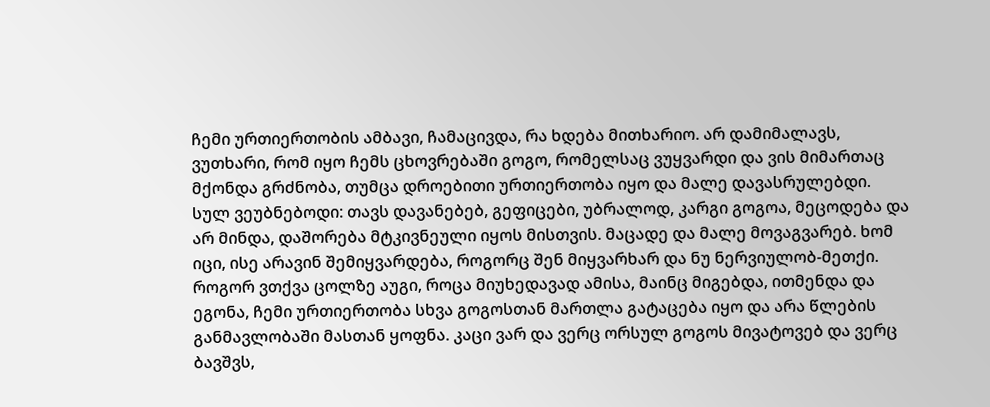ჩემი ურთიერთობის ამბავი, ჩამაცივდა, რა ხდება მითხარიო. არ დამიმალავს, ვუთხარი, რომ იყო ჩემს ცხოვრებაში გოგო, რომელსაც ვუყვარდი და ვის მიმართაც მქონდა გრძნობა, თუმცა დროებითი ურთიერთობა იყო და მალე დავასრულებდი. სულ ვეუბნებოდი: თავს დავანებებ, გეფიცები, უბრალოდ, კარგი გოგოა, მეცოდება და არ მინდა, დაშორება მტკივნეული იყოს მისთვის. მაცადე და მალე მოვაგვარებ. ხომ იცი, ისე არავინ შემიყვარდება, როგორც შენ მიყვარხარ და ნუ ნერვიულობ-მეთქი. როგორ ვთქვა ცოლზე აუგი, როცა მიუხედავად ამისა, მაინც მიგებდა, ითმენდა და ეგონა, ჩემი ურთიერთობა სხვა გოგოსთან მართლა გატაცება იყო და არა წლების განმავლობაში მასთან ყოფნა. კაცი ვარ და ვერც ორსულ გოგოს მივატოვებ და ვერც ბავშვს,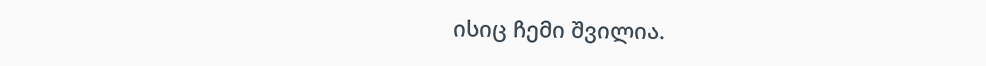ისიც ჩემი შვილია.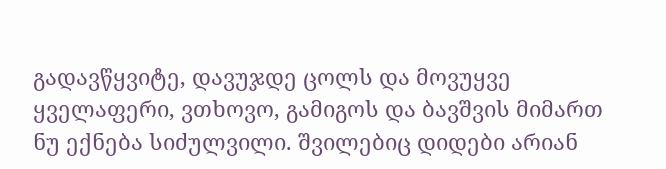გადავწყვიტე, დავუჯდე ცოლს და მოვუყვე ყველაფერი, ვთხოვო, გამიგოს და ბავშვის მიმართ ნუ ექნება სიძულვილი. შვილებიც დიდები არიან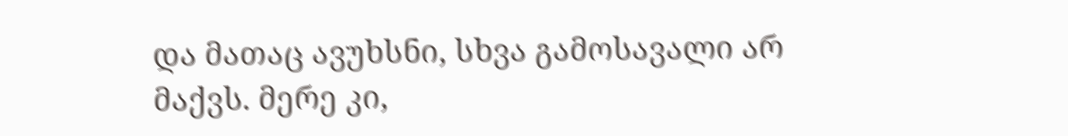და მათაც ავუხსნი, სხვა გამოსავალი არ მაქვს. მერე კი,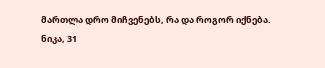მართლა დრო მიჩვენებს, რა და როგორ იქნება.
ნიკა, 31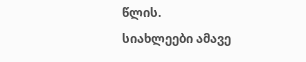წლის.
სიახლეები ამავე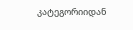კატეგორიიდან